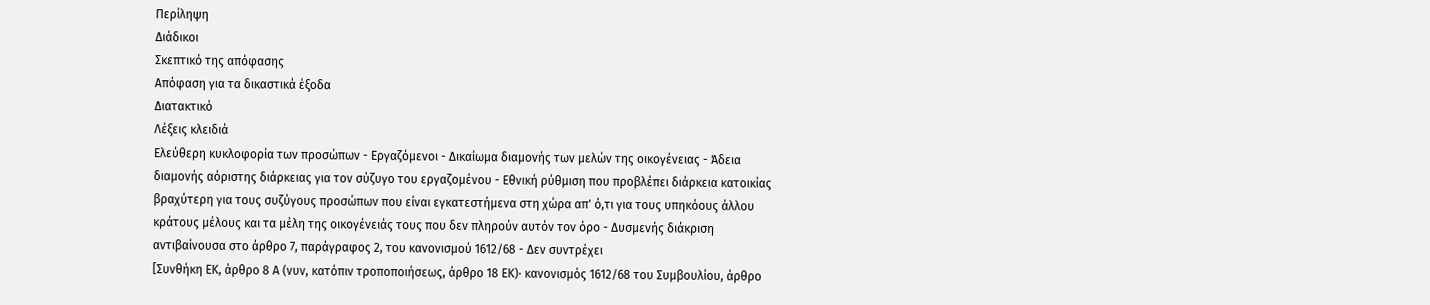Περίληψη
Διάδικοι
Σκεπτικό της απόφασης
Απόφαση για τα δικαστικά έξοδα
Διατακτικό
Λέξεις κλειδιά
Ελεύθερη κυκλοφορία των προσώπων - Εργαζόμενοι - Δικαίωμα διαμονής των μελών της οικογένειας - Άδεια διαμονής αόριστης διάρκειας για τον σύζυγο του εργαζομένου - Εθνική ρύθμιση που προβλέπει διάρκεια κατοικίας βραχύτερη για τους συζύγους προσώπων που είναι εγκατεστήμενα στη χώρα απ' ό,τι για τους υπηκόους άλλου κράτους μέλους και τα μέλη της οικογένειάς τους που δεν πληρούν αυτόν τον όρο - Δυσμενής διάκριση αντιβαίνουσα στο άρθρο 7, παράγραφος 2, του κανονισμού 1612/68 - Δεν συντρέχει
[Συνθήκη ΕΚ, άρθρο 8 Α (νυν, κατόπιν τροποποιήσεως, άρθρο 18 ΕΚ)· κανονισμός 1612/68 του Συμβουλίου, άρθρο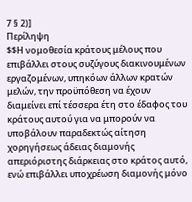7 § 2)]
Περίληψη
$$Η νομοθεσία κράτους μέλους που επιβάλλει στους συζύγους διακινουμένων εργαζομένων, υπηκόων άλλων κρατών μελών, την προϋπόθεση να έχουν διαμείνει επί τέσσερα έτη στο έδαφος του κράτους αυτού για να μπορούν να υποβάλουν παραδεκτώς αίτηση χορηγήσεως άδειας διαμονής απεριόριστης διάρκειας στο κράτος αυτό, ενώ επιβάλλει υποχρέωση διαμονής μόνο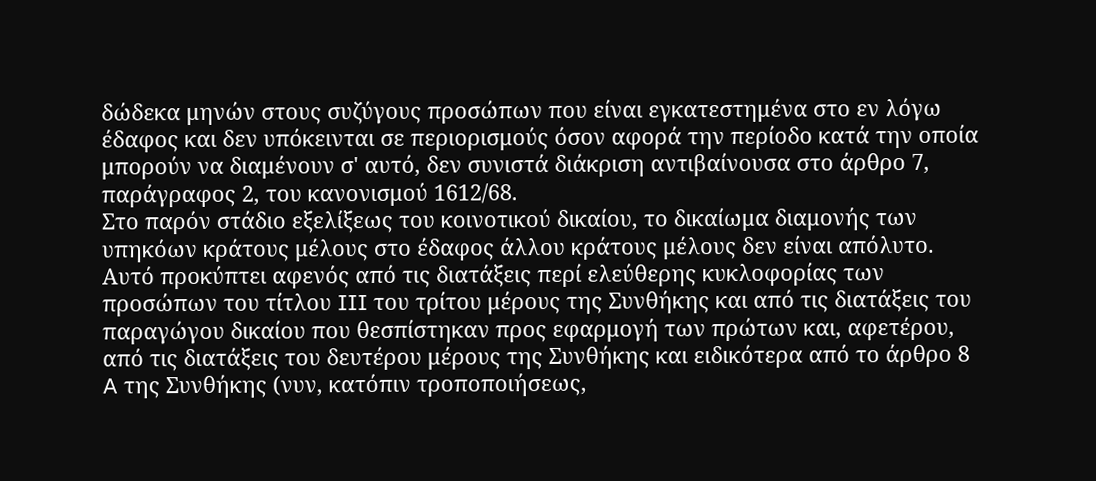δώδεκα μηνών στους συζύγους προσώπων που είναι εγκατεστημένα στο εν λόγω έδαφος και δεν υπόκεινται σε περιορισμούς όσον αφορά την περίοδο κατά την οποία μπορούν να διαμένουν σ' αυτό, δεν συνιστά διάκριση αντιβαίνουσα στο άρθρο 7, παράγραφος 2, του κανονισμού 1612/68.
Στο παρόν στάδιο εξελίξεως του κοινοτικού δικαίου, το δικαίωμα διαμονής των υπηκόων κράτους μέλους στο έδαφος άλλου κράτους μέλους δεν είναι απόλυτο. Αυτό προκύπτει αφενός από τις διατάξεις περί ελεύθερης κυκλοφορίας των προσώπων του τίτλου III του τρίτου μέρους της Συνθήκης και από τις διατάξεις του παραγώγου δικαίου που θεσπίστηκαν προς εφαρμογή των πρώτων και, αφετέρου, από τις διατάξεις του δευτέρου μέρους της Συνθήκης και ειδικότερα από το άρθρο 8 A της Συνθήκης (νυν, κατόπιν τροποποιήσεως,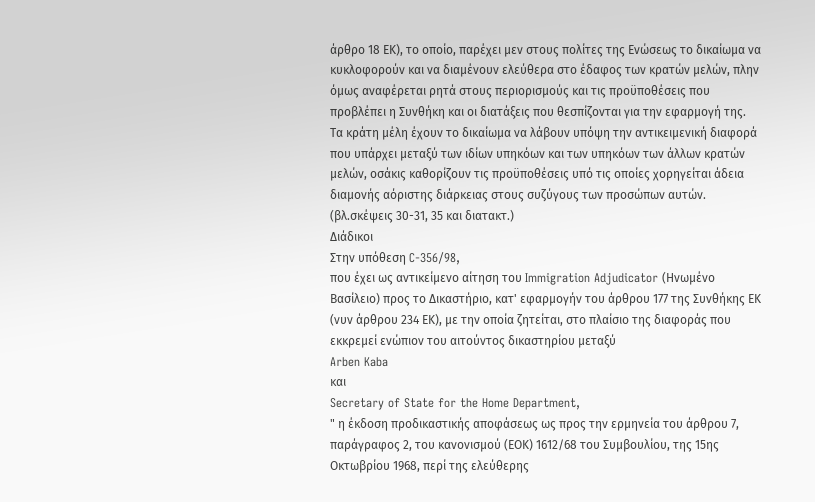άρθρο 18 ΕΚ), το οποίο, παρέχει μεν στους πολίτες της Ενώσεως το δικαίωμα να κυκλοφορούν και να διαμένουν ελεύθερα στο έδαφος των κρατών μελών, πλην όμως αναφέρεται ρητά στους περιορισμούς και τις προϋποθέσεις που προβλέπει η Συνθήκη και οι διατάξεις που θεσπίζονται για την εφαρμογή της. Τα κράτη μέλη έχουν το δικαίωμα να λάβουν υπόψη την αντικειμενική διαφορά που υπάρχει μεταξύ των ιδίων υπηκόων και των υπηκόων των άλλων κρατών μελών, οσάκις καθορίζουν τις προϋποθέσεις υπό τις οποίες χορηγείται άδεια διαμονής αόριστης διάρκειας στους συζύγους των προσώπων αυτών. (βλ.σκέψεις 30-31, 35 και διατακτ.)
Διάδικοι
Στην υπόθεση C-356/98,
που έχει ως αντικείμενο αίτηση του Immigration Adjudicator (Ηνωμένο Βασίλειο) προς το Δικαστήριο, κατ' εφαρμογήν του άρθρου 177 της Συνθήκης ΕΚ (νυν άρθρου 234 ΕΚ), με την οποία ζητείται, στο πλαίσιο της διαφοράς που εκκρεμεί ενώπιον του αιτούντος δικαστηρίου μεταξύ
Arben Kaba
και
Secretary of State for the Home Department,
" η έκδοση προδικαστικής αποφάσεως ως προς την ερμηνεία του άρθρου 7, παράγραφος 2, του κανονισμού (ΕΟΚ) 1612/68 του Συμβουλίου, της 15ης Οκτωβρίου 1968, περί της ελεύθερης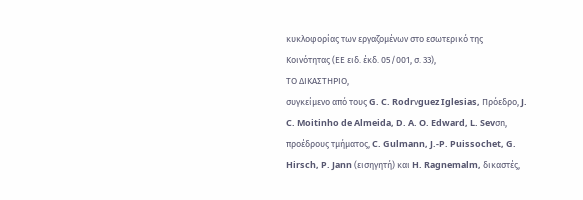κυκλοφορίας των εργαζομένων στο εσωτερικό της Κοινότητας (ΕΕ ειδ. έκδ. 05/001, σ. 33),
ΤΟ ΔΙΚΑΣΤΗΡΙΟ,
συγκείμενο από τους G. C. Rodrνguez Iglesias, Πρόεδρο, J. C. Moitinho de Almeida, D. A. O. Edward, L. Sevσn, προέδρους τμήματος, C. Gulmann, J.-P. Puissochet, G. Hirsch, P. Jann (εισηγητή) και H. Ragnemalm, δικαστές,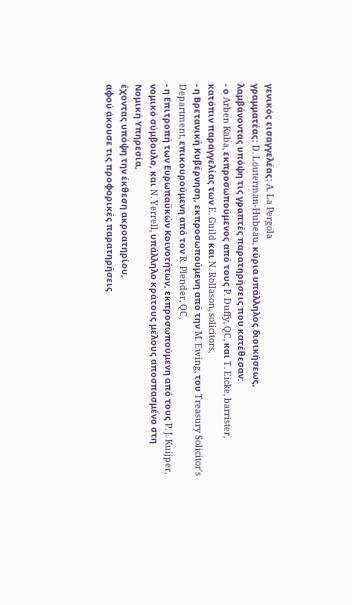γενικός εισαγγελέας: A. La Pergola
γραμματέας: D. Louterman-Hubeau, κύρια υπάλληλος διοικήσεως,
λαμβάνοντας υπόψη τις γραπτές παρατηρήσεις που κατέθεσαν:
- ο Arben Kaba, εκπροσωπούμενος από τους P. Duffy, QC, και T. Eicke, barrister, κατόπιν παραγγελίας των E. Guild και N. Rollason, solicitors,
- η Βρετανική Κυβέρνηση, εκπροσωπούμενη από την M. Ewing, του Treasury Solicitor's Department, επικουρούμενη από τον R. Plender, QC,
- η Επιτροπή των Ευρωπαϋκών Κοινοτήτων, εκπροσωπούμενη από τους P. J. Kuijper, νομικό σύμβουλο, και N. Yerrell, υπάλληλο κράτους μέλους αποσπασμένο στη Νομική Υπηρεσία,
έχοντας υπόψη την έκθεση ακροατηρίου,
αφού άκουσε τις προφορικές παρατηρήσεις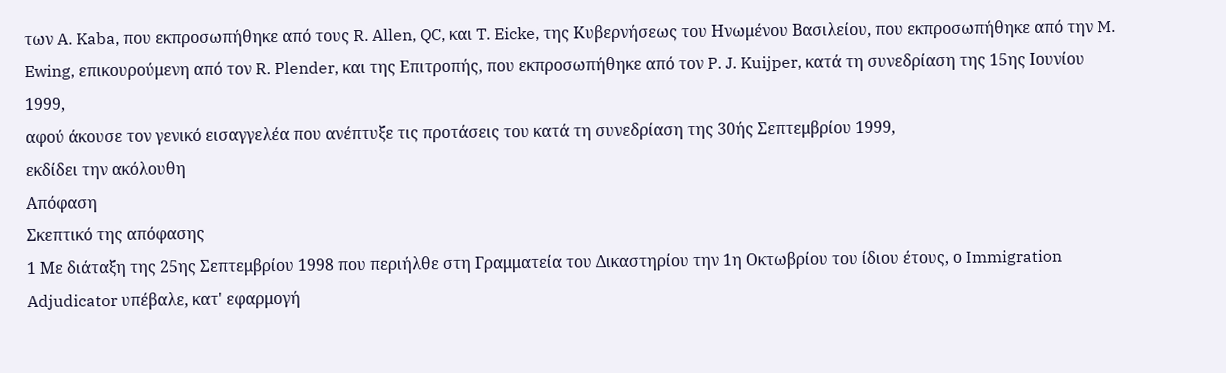των A. Kaba, που εκπροσωπήθηκε από τους R. Allen, QC, και T. Eicke, της Κυβερνήσεως του Ηνωμένου Βασιλείου, που εκπροσωπήθηκε από την M. Ewing, επικουρούμενη από τον R. Plender, και της Επιτροπής, που εκπροσωπήθηκε από τον P. J. Kuijper, κατά τη συνεδρίαση της 15ης Ιουνίου 1999,
αφού άκουσε τον γενικό εισαγγελέα που ανέπτυξε τις προτάσεις του κατά τη συνεδρίαση της 30ής Σεπτεμβρίου 1999,
εκδίδει την ακόλουθη
Απόφαση
Σκεπτικό της απόφασης
1 Με διάταξη της 25ης Σεπτεμβρίου 1998 που περιήλθε στη Γραμματεία του Δικαστηρίου την 1η Οκτωβρίου του ίδιου έτους, ο Immigration Adjudicator υπέβαλε, κατ' εφαρμογή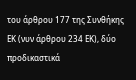του άρθρου 177 της Συνθήκης ΕΚ (νυν άρθρου 234 ΕΚ), δύο προδικαστικά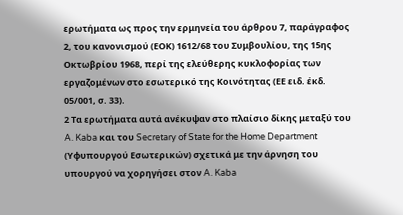ερωτήματα ως προς την ερμηνεία του άρθρου 7, παράγραφος 2, του κανονισμού (ΕΟΚ) 1612/68 του Συμβουλίου, της 15ης Οκτωβρίου 1968, περί της ελεύθερης κυκλοφορίας των εργαζομένων στο εσωτερικό της Κοινότητας (ΕΕ ειδ. έκδ. 05/001, σ. 33).
2 Τα ερωτήματα αυτά ανέκυψαν στο πλαίσιο δίκης μεταξύ του A. Kaba και του Secretary of State for the Home Department (Υφυπουργού Εσωτερικών) σχετικά με την άρνηση του υπουργού να χορηγήσει στον A. Kaba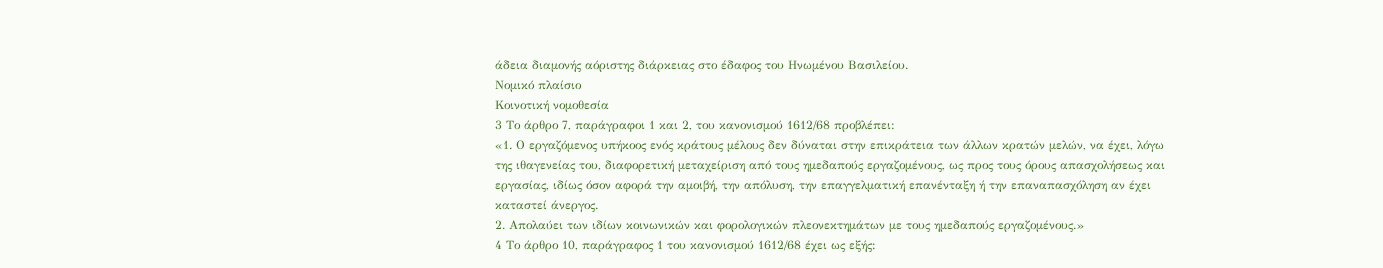άδεια διαμονής αόριστης διάρκειας στο έδαφος του Ηνωμένου Βασιλείου.
Νομικό πλαίσιο
Κοινοτική νομοθεσία
3 Το άρθρο 7, παράγραφοι 1 και 2, του κανονισμού 1612/68 προβλέπει:
«1. Ο εργαζόμενος υπήκοος ενός κράτους μέλους δεν δύναται στην επικράτεια των άλλων κρατών μελών, να έχει, λόγω της ιθαγενείας του, διαφορετική μεταχείριση από τους ημεδαπούς εργαζομένους, ως προς τους όρους απασχολήσεως και εργασίας, ιδίως όσον αφορά την αμοιβή, την απόλυση, την επαγγελματική επανένταξη ή την επαναπασχόληση αν έχει καταστεί άνεργος.
2. Απολαύει των ιδίων κοινωνικών και φορολογικών πλεονεκτημάτων με τους ημεδαπούς εργαζομένους.»
4 Το άρθρο 10, παράγραφος 1 του κανονισμού 1612/68 έχει ως εξής: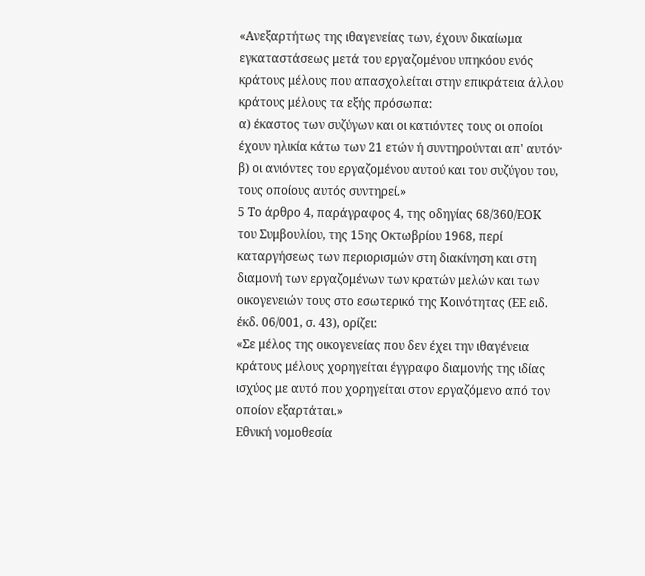«Ανεξαρτήτως της ιθαγενείας των, έχουν δικαίωμα εγκαταστάσεως μετά του εργαζομένου υπηκόου ενός κράτους μέλους που απασχολείται στην επικράτεια άλλου κράτους μέλους τα εξής πρόσωπα:
α) έκαστος των συζύγων και οι κατιόντες τους οι οποίοι έχουν ηλικία κάτω των 21 ετών ή συντηρούνται απ' αυτόν·
β) οι ανιόντες του εργαζομένου αυτού και του συζύγου του, τους οποίους αυτός συντηρεί.»
5 Το άρθρο 4, παράγραφος 4, της οδηγίας 68/360/ΕΟΚ του Συμβουλίου, της 15ης Οκτωβρίου 1968, περί καταργήσεως των περιορισμών στη διακίνηση και στη διαμονή των εργαζομένων των κρατών μελών και των οικογενειών τους στο εσωτερικό της Κοινότητας (ΕΕ ειδ. έκδ. 06/001, σ. 43), ορίζει:
«Σε μέλος της οικογενείας που δεν έχει την ιθαγένεια κράτους μέλους χορηγείται έγγραφο διαμονής της ιδίας ισχύος με αυτό που χορηγείται στον εργαζόμενο από τον οποίον εξαρτάται.»
Εθνική νομοθεσία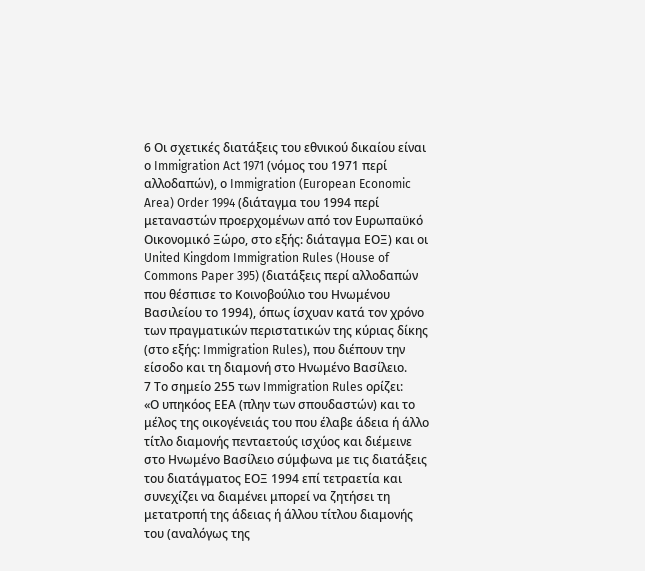6 Οι σχετικές διατάξεις του εθνικού δικαίου είναι ο Immigration Act 1971 (νόμος του 1971 περί αλλοδαπών), ο Immigration (European Economic Area) Order 1994 (διάταγμα του 1994 περί μεταναστών προερχομένων από τον Ευρωπαϋκό Οικονομικό Ξώρο, στο εξής: διάταγμα ΕΟΞ) και οι United Kingdom Immigration Rules (House of Commons Paper 395) (διατάξεις περί αλλοδαπών που θέσπισε το Κοινοβούλιο του Ηνωμένου Βασιλείου το 1994), όπως ίσχυαν κατά τον χρόνο των πραγματικών περιστατικών της κύριας δίκης (στο εξής: Immigration Rules), που διέπουν την είσοδο και τη διαμονή στο Ηνωμένο Βασίλειο.
7 Το σημείο 255 των Immigration Rules ορίζει:
«Ο υπηκόος ΕΕΑ (πλην των σπουδαστών) και το μέλος της οικογένειάς του που έλαβε άδεια ή άλλο τίτλο διαμονής πενταετούς ισχύος και διέμεινε στο Ηνωμένο Βασίλειο σύμφωνα με τις διατάξεις του διατάγματος ΕΟΞ 1994 επί τετραετία και συνεχίζει να διαμένει μπορεί να ζητήσει τη μετατροπή της άδειας ή άλλου τίτλου διαμονής του (αναλόγως της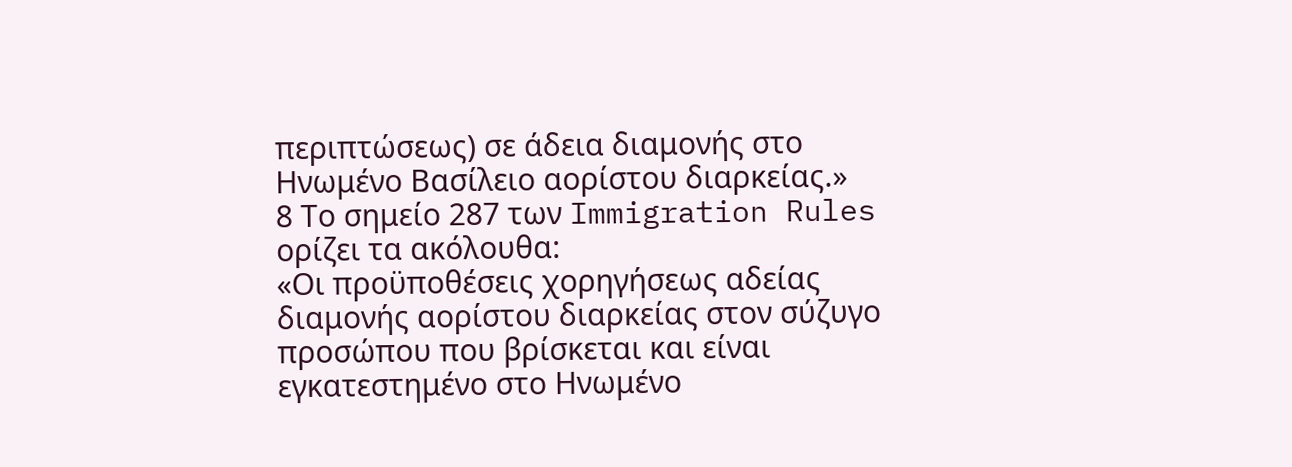περιπτώσεως) σε άδεια διαμονής στο Ηνωμένο Βασίλειο αορίστου διαρκείας.»
8 Το σημείο 287 των Immigration Rules ορίζει τα ακόλουθα:
«Οι προϋποθέσεις χορηγήσεως αδείας διαμονής αορίστου διαρκείας στον σύζυγο προσώπου που βρίσκεται και είναι εγκατεστημένο στο Ηνωμένο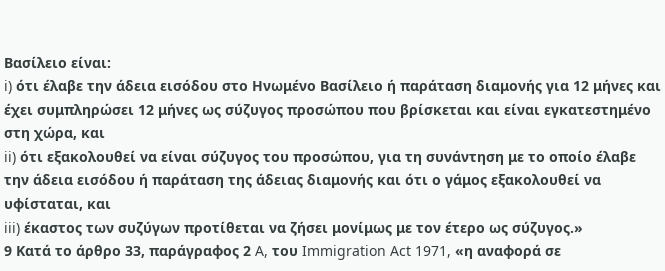Βασίλειο είναι:
i) ότι έλαβε την άδεια εισόδου στο Ηνωμένο Βασίλειο ή παράταση διαμονής για 12 μήνες και έχει συμπληρώσει 12 μήνες ως σύζυγος προσώπου που βρίσκεται και είναι εγκατεστημένο στη χώρα, και
ii) ότι εξακολουθεί να είναι σύζυγος του προσώπου, για τη συνάντηση με το οποίο έλαβε την άδεια εισόδου ή παράταση της άδειας διαμονής και ότι ο γάμος εξακολουθεί να υφίσταται, και
iii) έκαστος των συζύγων προτίθεται να ζήσει μονίμως με τον έτερο ως σύζυγος.»
9 Κατά το άρθρο 33, παράγραφος 2 A, του Immigration Act 1971, «η αναφορά σε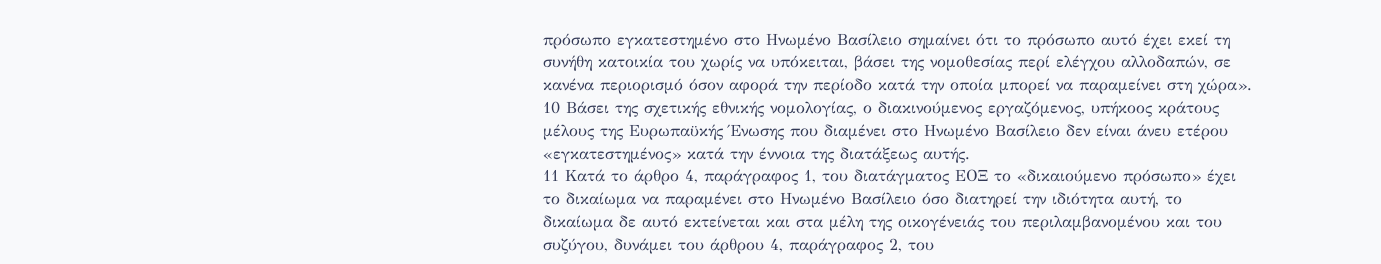πρόσωπο εγκατεστημένο στο Ηνωμένο Βασίλειο σημαίνει ότι το πρόσωπο αυτό έχει εκεί τη συνήθη κατοικία του χωρίς να υπόκειται, βάσει της νομοθεσίας περί ελέγχου αλλοδαπών, σε κανένα περιορισμό όσον αφορά την περίοδο κατά την οποία μπορεί να παραμείνει στη χώρα».
10 Βάσει της σχετικής εθνικής νομολογίας, ο διακινούμενος εργαζόμενος, υπήκοος κράτους μέλους της Ευρωπαϋκής Ένωσης που διαμένει στο Ηνωμένο Βασίλειο δεν είναι άνευ ετέρου «εγκατεστημένος» κατά την έννοια της διατάξεως αυτής.
11 Κατά το άρθρο 4, παράγραφος 1, του διατάγματος ΕΟΞ το «δικαιούμενο πρόσωπο» έχει το δικαίωμα να παραμένει στο Ηνωμένο Βασίλειο όσο διατηρεί την ιδιότητα αυτή, το δικαίωμα δε αυτό εκτείνεται και στα μέλη της οικογένειάς του περιλαμβανομένου και του συζύγου, δυνάμει του άρθρου 4, παράγραφος 2, του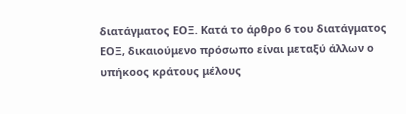διατάγματος ΕΟΞ. Κατά το άρθρο 6 του διατάγματος ΕΟΞ, δικαιούμενο πρόσωπο είναι μεταξύ άλλων ο υπήκοος κράτους μέλους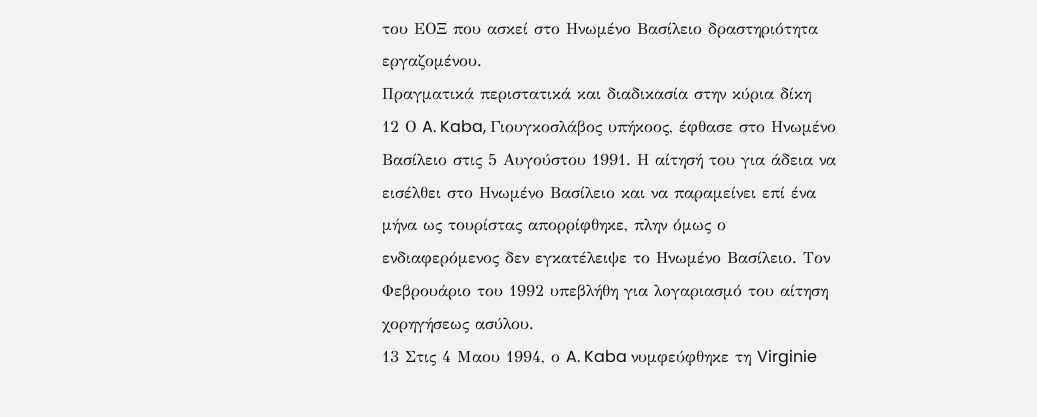του ΕΟΞ που ασκεί στο Ηνωμένο Βασίλειο δραστηριότητα εργαζομένου.
Πραγματικά περιστατικά και διαδικασία στην κύρια δίκη
12 Ο A. Kaba, Γιουγκοσλάβος υπήκοος, έφθασε στο Ηνωμένο Βασίλειο στις 5 Αυγούστου 1991. Η αίτησή του για άδεια να εισέλθει στο Ηνωμένο Βασίλειο και να παραμείνει επί ένα μήνα ως τουρίστας απορρίφθηκε, πλην όμως ο ενδιαφερόμενος δεν εγκατέλειψε το Ηνωμένο Βασίλειο. Τον Φεβρουάριο του 1992 υπεβλήθη για λογαριασμό του αίτηση χορηγήσεως ασύλου.
13 Στις 4 Μαου 1994, ο A. Kaba νυμφεύφθηκε τη Virginie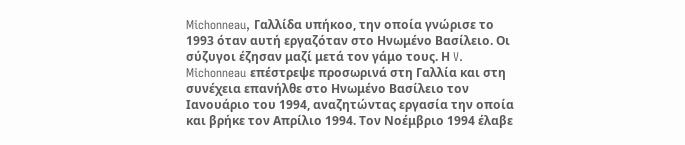Michonneau, Γαλλίδα υπήκοο, την οποία γνώρισε το 1993 όταν αυτή εργαζόταν στο Ηνωμένο Βασίλειο. Οι σύζυγοι έζησαν μαζί μετά τον γάμο τους. Η V. Michonneau επέστρεψε προσωρινά στη Γαλλία και στη συνέχεια επανήλθε στο Ηνωμένο Βασίλειο τον Ιανουάριο του 1994, αναζητώντας εργασία την οποία και βρήκε τον Απρίλιο 1994. Τον Νοέμβριο 1994 έλαβε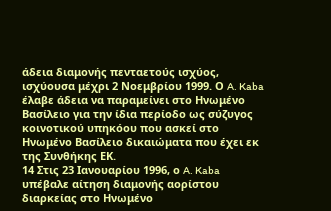άδεια διαμονής πενταετούς ισχύος, ισχύουσα μέχρι 2 Νοεμβρίου 1999. Ο A. Kaba έλαβε άδεια να παραμείνει στο Ηνωμένο Βασίλειο για την ίδια περίοδο ως σύζυγος κοινοτικού υπηκόου που ασκεί στο Ηνωμένο Βασίλειο δικαιώματα που έχει εκ της Συνθήκης ΕΚ.
14 Στις 23 Ιανουαρίου 1996, ο A. Kaba υπέβαλε αίτηση διαμονής αορίστου διαρκείας στο Ηνωμένο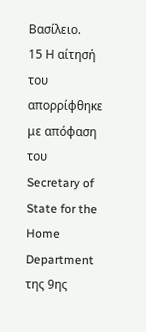Βασίλειο.
15 Η αίτησή του απορρίφθηκε με απόφαση του Secretary of State for the Home Department της 9ης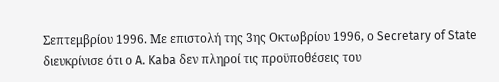Σεπτεμβρίου 1996. Με επιστολή της 3ης Οκτωβρίου 1996, ο Secretary of State διευκρίνισε ότι ο A. Kaba δεν πληροί τις προϋποθέσεις του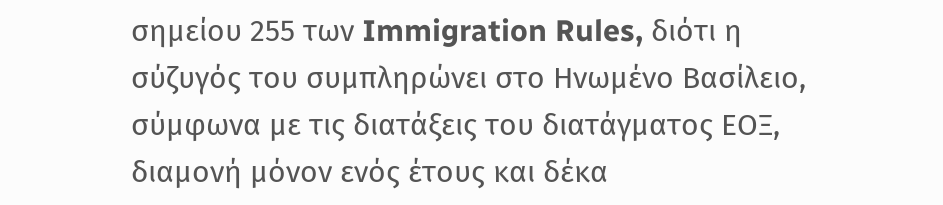σημείου 255 των Immigration Rules, διότι η σύζυγός του συμπληρώνει στο Ηνωμένο Βασίλειο, σύμφωνα με τις διατάξεις του διατάγματος ΕΟΞ, διαμονή μόνον ενός έτους και δέκα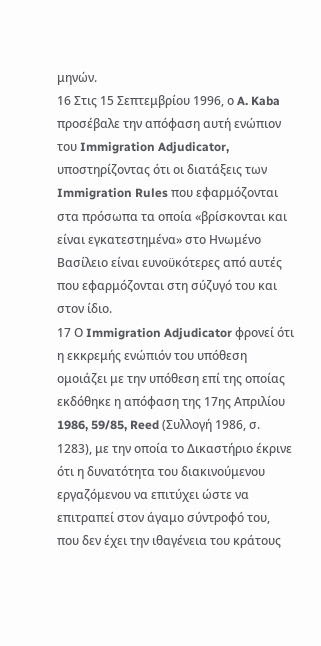μηνών.
16 Στις 15 Σεπτεμβρίου 1996, ο A. Kaba προσέβαλε την απόφαση αυτή ενώπιον του Immigration Adjudicator, υποστηρίζοντας ότι οι διατάξεις των Immigration Rules που εφαρμόζονται στα πρόσωπα τα οποία «βρίσκονται και είναι εγκατεστημένα» στο Ηνωμένο Βασίλειο είναι ευνοϋκότερες από αυτές που εφαρμόζονται στη σύζυγό του και στον ίδιο.
17 Ο Immigration Adjudicator φρονεί ότι η εκκρεμής ενώπιόν του υπόθεση ομοιάζει με την υπόθεση επί της οποίας εκδόθηκε η απόφαση της 17ης Απριλίου 1986, 59/85, Reed (Συλλογή 1986, σ. 1283), με την οποία το Δικαστήριο έκρινε ότι η δυνατότητα του διακινούμενου εργαζόμενου να επιτύχει ώστε να επιτραπεί στον άγαμο σύντροφό του, που δεν έχει την ιθαγένεια του κράτους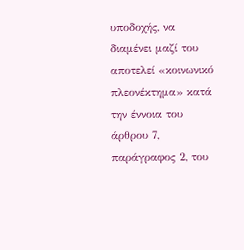υποδοχής, να διαμένει μαζί του αποτελεί «κοινωνικό πλεονέκτημα» κατά την έννοια του άρθρου 7, παράγραφος 2, του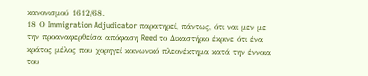κανονισμού 1612/68.
18 Ο Immigration Adjudicator παρατηρεί, πάντως, ότι ναι μεν με την προαναφερθείσα απόφαση Reed το Δικαστήριο έκρινε ότι ένα κράτος μέλος που χορηγεί κοινωνικό πλεονέκτημα κατά την έννοια του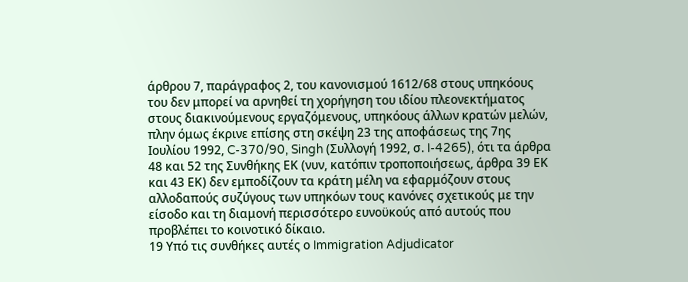άρθρου 7, παράγραφος 2, του κανονισμού 1612/68 στους υπηκόους του δεν μπορεί να αρνηθεί τη χορήγηση του ιδίου πλεονεκτήματος στους διακινούμενους εργαζόμενους, υπηκόους άλλων κρατών μελών, πλην όμως έκρινε επίσης στη σκέψη 23 της αποφάσεως της 7ης Ιουλίου 1992, C-370/90, Singh (Συλλογή 1992, σ. I-4265), ότι τα άρθρα 48 και 52 της Συνθήκης ΕΚ (νυν, κατόπιν τροποποιήσεως, άρθρα 39 ΕΚ και 43 ΕΚ) δεν εμποδίζουν τα κράτη μέλη να εφαρμόζουν στους αλλοδαπούς συζύγους των υπηκόων τους κανόνες σχετικούς με την είσοδο και τη διαμονή περισσότερο ευνοϋκούς από αυτούς που προβλέπει το κοινοτικό δίκαιο.
19 Υπό τις συνθήκες αυτές ο Immigration Adjudicator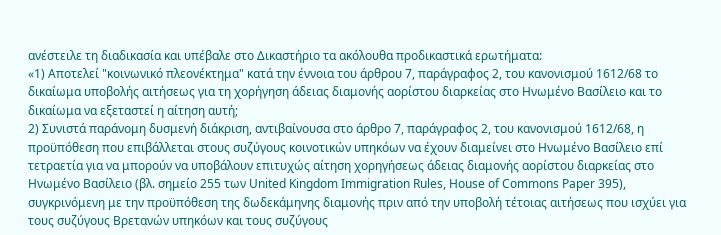ανέστειλε τη διαδικασία και υπέβαλε στο Δικαστήριο τα ακόλουθα προδικαστικά ερωτήματα:
«1) Αποτελεί "κοινωνικό πλεονέκτημα" κατά την έννοια του άρθρου 7, παράγραφος 2, του κανονισμού 1612/68 το δικαίωμα υποβολής αιτήσεως για τη χορήγηση άδειας διαμονής αορίστου διαρκείας στο Ηνωμένο Βασίλειο και το δικαίωμα να εξεταστεί η αίτηση αυτή;
2) Συνιστά παράνομη δυσμενή διάκριση, αντιβαίνουσα στο άρθρο 7, παράγραφος 2, του κανονισμού 1612/68, η προϋπόθεση που επιβάλλεται στους συζύγους κοινοτικών υπηκόων να έχουν διαμείνει στο Ηνωμένο Βασίλειο επί τετραετία για να μπορούν να υποβάλουν επιτυχώς αίτηση χορηγήσεως άδειας διαμονής αορίστου διαρκείας στο Ηνωμένο Βασίλειο (βλ. σημείο 255 των United Kingdom Immigration Rules, House of Commons Paper 395), συγκρινόμενη με την προϋπόθεση της δωδεκάμηνης διαμονής πριν από την υποβολή τέτοιας αιτήσεως που ισχύει για τους συζύγους Βρετανών υπηκόων και τους συζύγους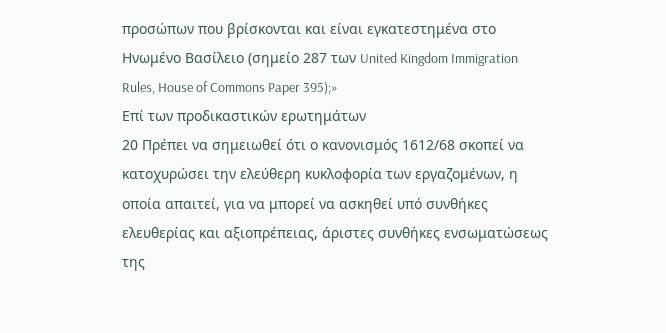προσώπων που βρίσκονται και είναι εγκατεστημένα στο Ηνωμένο Βασίλειο (σημείο 287 των United Kingdom Immigration Rules, House of Commons Paper 395);»
Επί των προδικαστικών ερωτημάτων
20 Πρέπει να σημειωθεί ότι ο κανονισμός 1612/68 σκοπεί να κατοχυρώσει την ελεύθερη κυκλοφορία των εργαζομένων, η οποία απαιτεί, για να μπορεί να ασκηθεί υπό συνθήκες ελευθερίας και αξιοπρέπειας, άριστες συνθήκες ενσωματώσεως της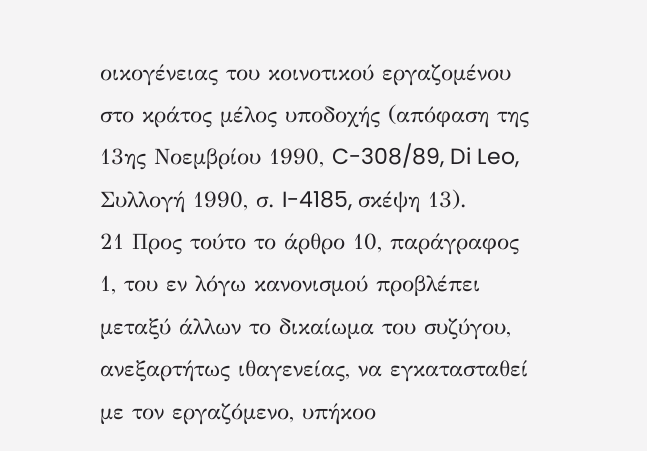οικογένειας του κοινοτικού εργαζομένου στο κράτος μέλος υποδοχής (απόφαση της 13ης Νοεμβρίου 1990, C-308/89, Di Leo, Συλλογή 1990, σ. I-4185, σκέψη 13).
21 Προς τούτο το άρθρο 10, παράγραφος 1, του εν λόγω κανονισμού προβλέπει μεταξύ άλλων το δικαίωμα του συζύγου, ανεξαρτήτως ιθαγενείας, να εγκατασταθεί με τον εργαζόμενο, υπήκοο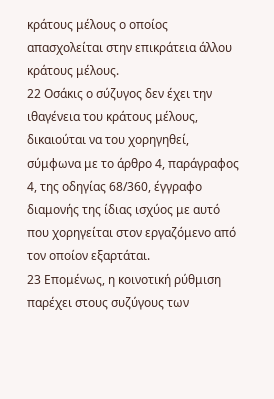κράτους μέλους ο οποίος απασχολείται στην επικράτεια άλλου κράτους μέλους.
22 Οσάκις ο σύζυγος δεν έχει την ιθαγένεια του κράτους μέλους, δικαιούται να του χορηγηθεί, σύμφωνα με το άρθρο 4, παράγραφος 4, της οδηγίας 68/360, έγγραφο διαμονής της ίδιας ισχύος με αυτό που χορηγείται στον εργαζόμενο από τον οποίον εξαρτάται.
23 Επομένως, η κοινοτική ρύθμιση παρέχει στους συζύγους των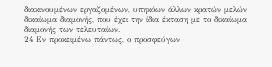διακινουμένων εργαζομένων, υπηκόων άλλων κρατών μελών δικαίωμα διαμονής, που έχει την ίδια έκταση με το δικαίωμα διαμονής των τελευταίων.
24 Εν προκειμένω πάντως, ο προσφεύγων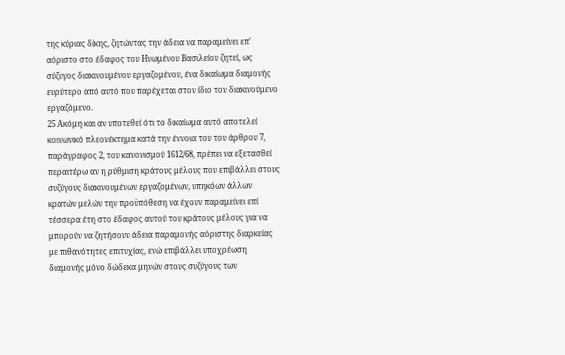της κύριας δίκης, ζητώντας την άδεια να παραμείνει επ' αόριστο στο έδαφος του Ηνωμένου Βασιλείου ζητεί, ως σύζυγος διακινουμένου εργαζομένου, ένα δικαίωμα διαμονής ευρύτερο από αυτό που παρέχεται στον ίδιο τον διακινούμενο εργαζόμενο.
25 Ακόμη και αν υποτεθεί ότι το δικαίωμα αυτό αποτελεί κοινωνικό πλεονέκτημα κατά την έννοια του του άρθρου 7, παράγραφος 2, του κανονισμού 1612/68, πρέπει να εξετασθεί περαιτέρω αν η ρύθμιση κράτους μέλους που επιβάλλει στους συζύγους διακινουμένων εργαζομένων, υπηκόων άλλων κρατών μελών την προϋπόθεση να έχουν παραμείνει επί τέσσερα έτη στο έδαφος αυτού του κράτους μέλους για να μπορούν να ζητήσουν άδεια παραμονής αόριστης διαρκείας με πιθανότητες επιτυχίας, ενώ επιβάλλει υποχρέωση διαμονής μόνο δώδεκα μηνών στους συζύγους των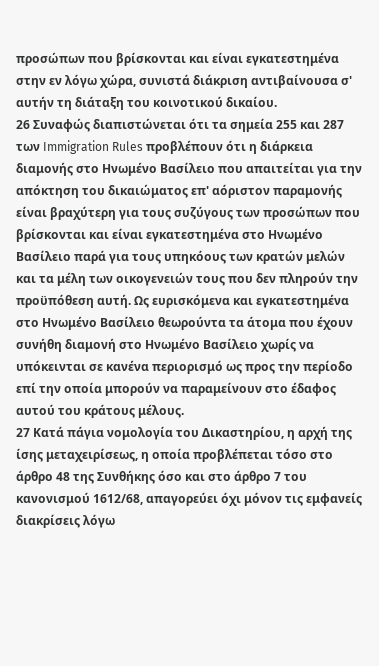προσώπων που βρίσκονται και είναι εγκατεστημένα στην εν λόγω χώρα, συνιστά διάκριση αντιβαίνουσα σ' αυτήν τη διάταξη του κοινοτικού δικαίου.
26 Συναφώς διαπιστώνεται ότι τα σημεία 255 και 287 των Immigration Rules προβλέπουν ότι η διάρκεια διαμονής στο Ηνωμένο Βασίλειο που απαιτείται για την απόκτηση του δικαιώματος επ' αόριστον παραμονής είναι βραχύτερη για τους συζύγους των προσώπων που βρίσκονται και είναι εγκατεστημένα στο Ηνωμένο Βασίλειο παρά για τους υπηκόους των κρατών μελών και τα μέλη των οικογενειών τους που δεν πληρούν την προϋπόθεση αυτή. Ως ευρισκόμενα και εγκατεστημένα στο Ηνωμένο Βασίλειο θεωρούντα τα άτομα που έχουν συνήθη διαμονή στο Ηνωμένο Βασίλειο χωρίς να υπόκεινται σε κανένα περιορισμό ως προς την περίοδο επί την οποία μπορούν να παραμείνουν στο έδαφος αυτού του κράτους μέλους.
27 Κατά πάγια νομολογία του Δικαστηρίου, η αρχή της ίσης μεταχειρίσεως, η οποία προβλέπεται τόσο στο άρθρο 48 της Συνθήκης όσο και στο άρθρο 7 του κανονισμού 1612/68, απαγορεύει όχι μόνον τις εμφανείς διακρίσεις λόγω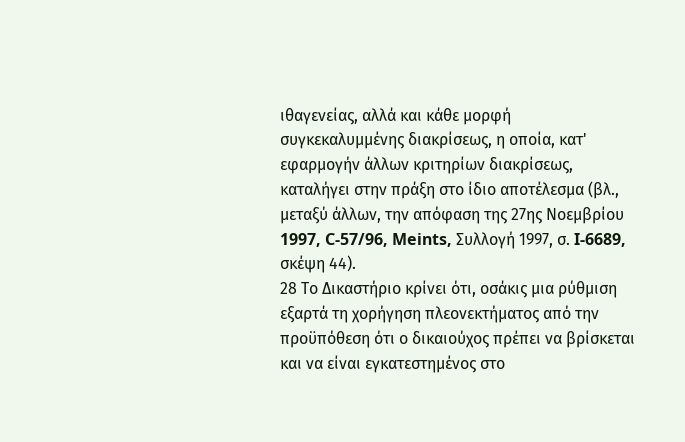ιθαγενείας, αλλά και κάθε μορφή συγκεκαλυμμένης διακρίσεως, η οποία, κατ' εφαρμογήν άλλων κριτηρίων διακρίσεως, καταλήγει στην πράξη στο ίδιο αποτέλεσμα (βλ., μεταξύ άλλων, την απόφαση της 27ης Νοεμβρίου 1997, C-57/96, Meints, Συλλογή 1997, σ. I-6689, σκέψη 44).
28 Το Δικαστήριο κρίνει ότι, οσάκις μια ρύθμιση εξαρτά τη χορήγηση πλεονεκτήματος από την προϋπόθεση ότι ο δικαιούχος πρέπει να βρίσκεται και να είναι εγκατεστημένος στο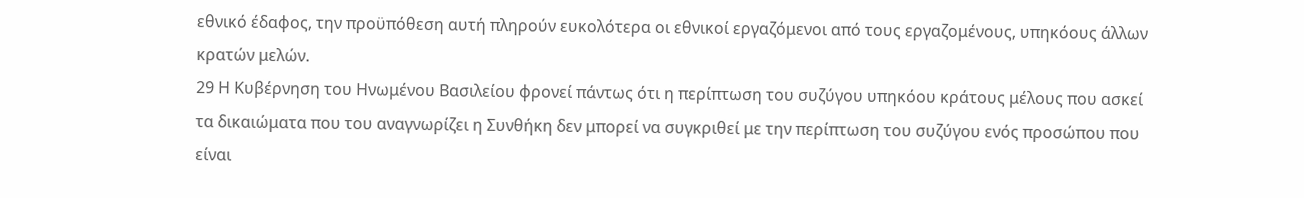εθνικό έδαφος, την προϋπόθεση αυτή πληρούν ευκολότερα οι εθνικοί εργαζόμενοι από τους εργαζομένους, υπηκόους άλλων κρατών μελών.
29 Η Κυβέρνηση του Ηνωμένου Βασιλείου φρονεί πάντως ότι η περίπτωση του συζύγου υπηκόου κράτους μέλους που ασκεί τα δικαιώματα που του αναγνωρίζει η Συνθήκη δεν μπορεί να συγκριθεί με την περίπτωση του συζύγου ενός προσώπου που είναι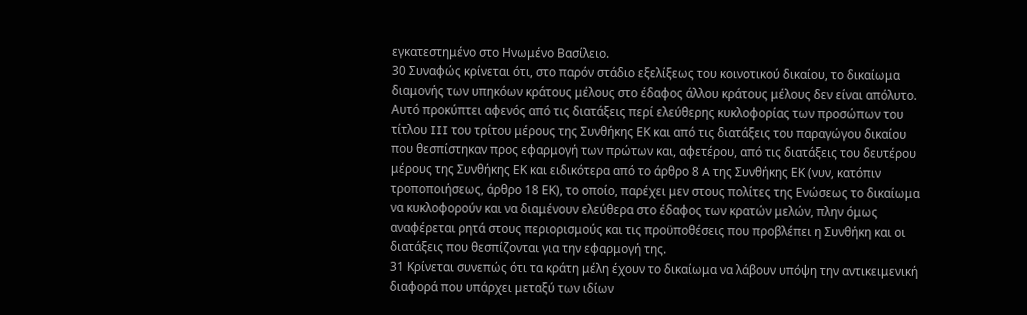εγκατεστημένο στο Ηνωμένο Βασίλειο.
30 Συναφώς κρίνεται ότι, στο παρόν στάδιο εξελίξεως του κοινοτικού δικαίου, το δικαίωμα διαμονής των υπηκόων κράτους μέλους στο έδαφος άλλου κράτους μέλους δεν είναι απόλυτο. Αυτό προκύπτει αφενός από τις διατάξεις περί ελεύθερης κυκλοφορίας των προσώπων του τίτλου III του τρίτου μέρους της Συνθήκης ΕΚ και από τις διατάξεις του παραγώγου δικαίου που θεσπίστηκαν προς εφαρμογή των πρώτων και, αφετέρου, από τις διατάξεις του δευτέρου μέρους της Συνθήκης ΕΚ και ειδικότερα από το άρθρο 8 A της Συνθήκης ΕΚ (νυν, κατόπιν τροποποιήσεως, άρθρο 18 ΕΚ), το οποίο, παρέχει μεν στους πολίτες της Ενώσεως το δικαίωμα να κυκλοφορούν και να διαμένουν ελεύθερα στο έδαφος των κρατών μελών, πλην όμως αναφέρεται ρητά στους περιορισμούς και τις προϋποθέσεις που προβλέπει η Συνθήκη και οι διατάξεις που θεσπίζονται για την εφαρμογή της.
31 Κρίνεται συνεπώς ότι τα κράτη μέλη έχουν το δικαίωμα να λάβουν υπόψη την αντικειμενική διαφορά που υπάρχει μεταξύ των ιδίων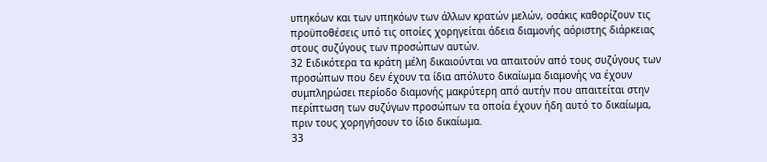υπηκόων και των υπηκόων των άλλων κρατών μελών, οσάκις καθορίζουν τις προϋποθέσεις υπό τις οποίες χορηγείται άδεια διαμονής αόριστης διάρκειας στους συζύγους των προσώπων αυτών.
32 Ειδικότερα τα κράτη μέλη δικαιούνται να απαιτούν από τους συζύγους των προσώπων που δεν έχουν τα ίδια απόλυτο δικαίωμα διαμονής να έχουν συμπληρώσει περίοδο διαμονής μακρύτερη από αυτήν που απαιτείται στην περίπτωση των συζύγων προσώπων τα οποία έχουν ήδη αυτό το δικαίωμα, πριν τους χορηγήσουν το ίδιο δικαίωμα.
33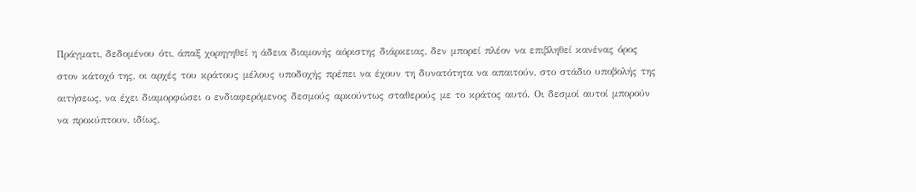Πράγματι, δεδομένου ότι, άπαξ χορηγηθεί η άδεια διαμονής αόριστης διάρκειας, δεν μπορεί πλέον να επιβληθεί κανένας όρος στον κάτοχό της, οι αρχές του κράτους μέλους υποδοχής πρέπει να έχουν τη δυνατότητα να απαιτούν, στο στάδιο υποβολής της αιτήσεως, να έχει διαμορφώσει ο ενδιαφερόμενος δεσμούς αρκούντως σταθερούς με το κράτος αυτό. Οι δεσμοί αυτοί μπορούν να προκύπτουν, ιδίως,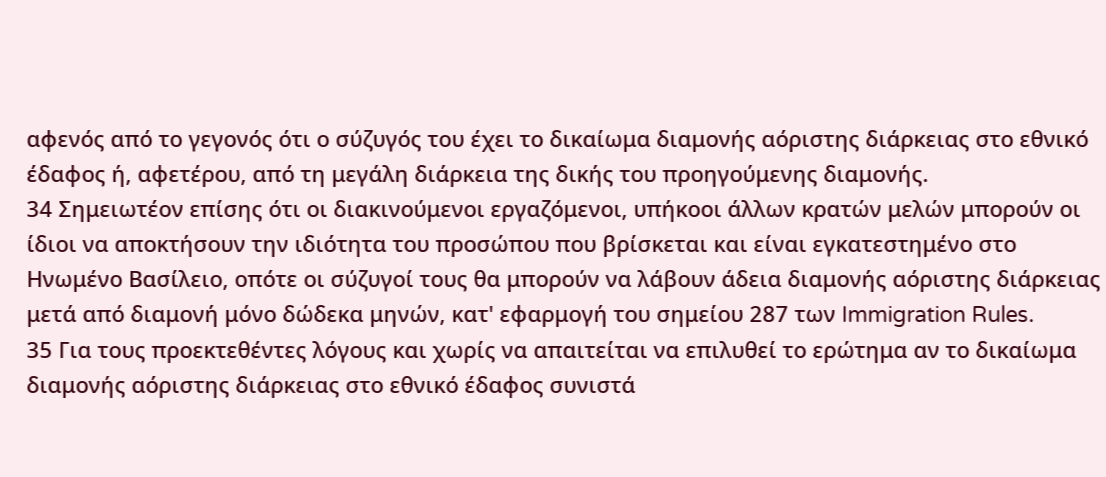αφενός από το γεγονός ότι ο σύζυγός του έχει το δικαίωμα διαμονής αόριστης διάρκειας στο εθνικό έδαφος ή, αφετέρου, από τη μεγάλη διάρκεια της δικής του προηγούμενης διαμονής.
34 Σημειωτέον επίσης ότι οι διακινούμενοι εργαζόμενοι, υπήκοοι άλλων κρατών μελών μπορούν οι ίδιοι να αποκτήσουν την ιδιότητα του προσώπου που βρίσκεται και είναι εγκατεστημένο στο Ηνωμένο Βασίλειο, οπότε οι σύζυγοί τους θα μπορούν να λάβουν άδεια διαμονής αόριστης διάρκειας μετά από διαμονή μόνο δώδεκα μηνών, κατ' εφαρμογή του σημείου 287 των Immigration Rules.
35 Για τους προεκτεθέντες λόγους και χωρίς να απαιτείται να επιλυθεί το ερώτημα αν το δικαίωμα διαμονής αόριστης διάρκειας στο εθνικό έδαφος συνιστά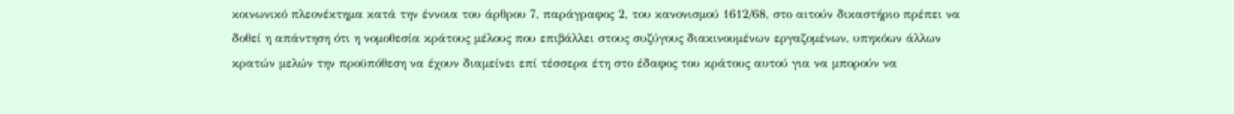κοινωνικό πλεονέκτημα κατά την έννοια του άρθρου 7, παράγραφος 2, του κανονισμού 1612/68, στο αιτούν δικαστήριο πρέπει να δοθεί η απάντηση ότι η νομοθεσία κράτους μέλους που επιβάλλει στους συζύγους διακινουμένων εργαζομένων, υπηκόων άλλων κρατών μελών την προϋπόθεση να έχουν διαμείνει επί τέσσερα έτη στο έδαφος του κράτους αυτού για να μπορούν να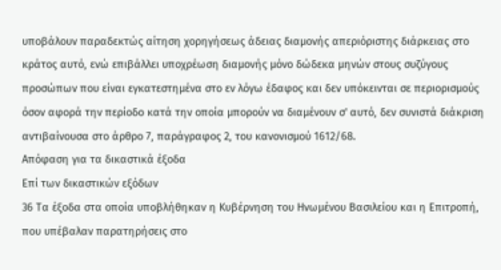υποβάλουν παραδεκτώς αίτηση χορηγήσεως άδειας διαμονής απεριόριστης διάρκειας στο κράτος αυτό, ενώ επιβάλλει υποχρέωση διαμονής μόνο δώδεκα μηνών στους συζύγους προσώπων που είναι εγκατεστημένα στο εν λόγω έδαφος και δεν υπόκεινται σε περιορισμούς όσον αφορά την περίοδο κατά την οποία μπορούν να διαμένουν σ' αυτό, δεν συνιστά διάκριση αντιβαίνουσα στο άρθρο 7, παράγραφος 2, του κανονισμού 1612/68.
Απόφαση για τα δικαστικά έξοδα
Επί των δικαστικών εξόδων
36 Τα έξοδα στα οποία υποβλήθηκαν η Κυβέρνηση του Ηνωμένου Βασιλείου και η Επιτροπή, που υπέβαλαν παρατηρήσεις στο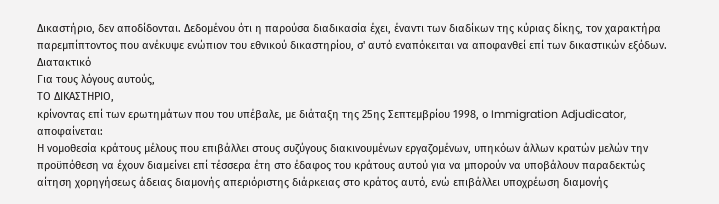Δικαστήριο, δεν αποδίδονται. Δεδομένου ότι η παρούσα διαδικασία έχει, έναντι των διαδίκων της κύριας δίκης, τον χαρακτήρα παρεμπίπτοντος που ανέκυψε ενώπιον του εθνικού δικαστηρίου, σ' αυτό εναπόκειται να αποφανθεί επί των δικαστικών εξόδων.
Διατακτικό
Για τους λόγους αυτούς,
ΤΟ ΔΙΚΑΣΤΗΡΙΟ,
κρίνοντας επί των ερωτημάτων που του υπέβαλε, με διάταξη της 25ης Σεπτεμβρίου 1998, ο Immigration Adjudicator, αποφαίνεται:
Η νομοθεσία κράτους μέλους που επιβάλλει στους συζύγους διακινουμένων εργαζομένων, υπηκόων άλλων κρατών μελών την προϋπόθεση να έχουν διαμείνει επί τέσσερα έτη στο έδαφος του κράτους αυτού για να μπορούν να υποβάλουν παραδεκτώς αίτηση χορηγήσεως άδειας διαμονής απεριόριστης διάρκειας στο κράτος αυτό, ενώ επιβάλλει υποχρέωση διαμονής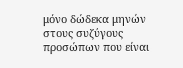μόνο δώδεκα μηνών στους συζύγους προσώπων που είναι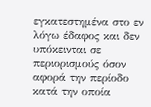εγκατεστημένα στο εν λόγω έδαφος και δεν υπόκεινται σε περιορισμούς όσον αφορά την περίοδο κατά την οποία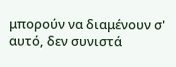μπορούν να διαμένουν σ' αυτό, δεν συνιστά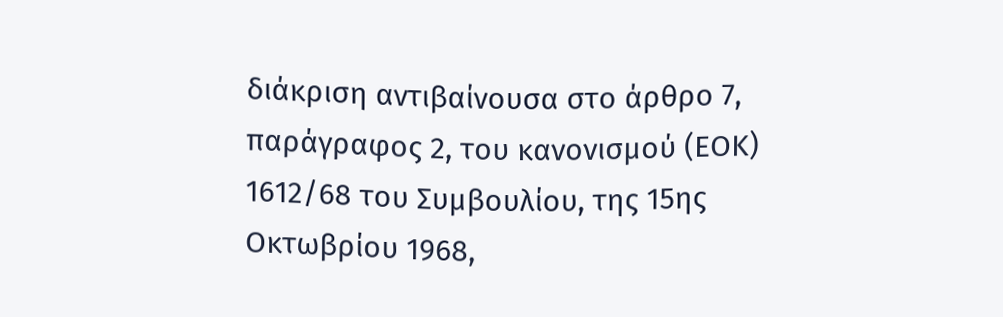διάκριση αντιβαίνουσα στο άρθρο 7, παράγραφος 2, του κανονισμού (ΕΟΚ) 1612/68 του Συμβουλίου, της 15ης Οκτωβρίου 1968,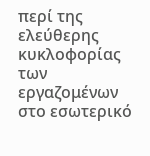περί της ελεύθερης κυκλοφορίας των εργαζομένων στο εσωτερικό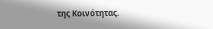της Κοινότητας.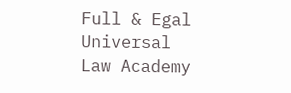Full & Egal Universal Law Academy